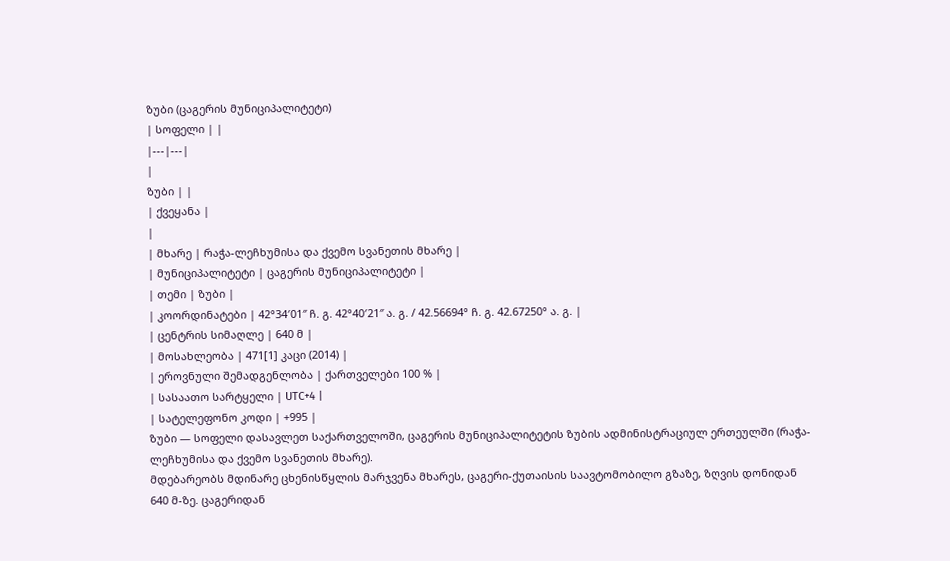ზუბი (ცაგერის მუნიციპალიტეტი)
| სოფელი | |
|---|---|
|
ზუბი | |
| ქვეყანა |
|
| მხარე | რაჭა-ლეჩხუმისა და ქვემო სვანეთის მხარე |
| მუნიციპალიტეტი | ცაგერის მუნიციპალიტეტი |
| თემი | ზუბი |
| კოორდინატები | 42°34′01″ ჩ. გ. 42°40′21″ ა. გ. / 42.56694° ჩ. გ. 42.67250° ა. გ. |
| ცენტრის სიმაღლე | 640 მ |
| მოსახლეობა | 471[1] კაცი (2014) |
| ეროვნული შემადგენლობა | ქართველები 100 % |
| სასაათო სარტყელი | UTC+4 |
| სატელეფონო კოდი | +995 |
ზუბი — სოფელი დასავლეთ საქართველოში, ცაგერის მუნიციპალიტეტის ზუბის ადმინისტრაციულ ერთეულში (რაჭა-ლეჩხუმისა და ქვემო სვანეთის მხარე).
მდებარეობს მდინარე ცხენისწყლის მარჯვენა მხარეს, ცაგერი-ქუთაისის საავტომობილო გზაზე, ზღვის დონიდან 640 მ-ზე. ცაგერიდან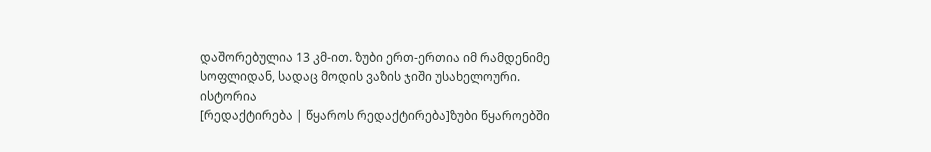დაშორებულია 13 კმ-ით. ზუბი ერთ-ერთია იმ რამდენიმე სოფლიდან, სადაც მოდის ვაზის ჯიში უსახელოური.
ისტორია
[რედაქტირება | წყაროს რედაქტირება]ზუბი წყაროებში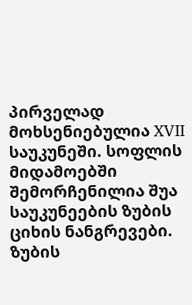პირველად მოხსენიებულია XVII საუკუნეში. სოფლის მიდამოებში შემორჩენილია შუა საუკუნეების ზუბის ციხის ნანგრევები. ზუბის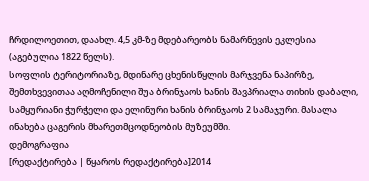ჩრდილოეთით, დაახლ. 4,5 კმ-ზე მდებარეობს ნამარნევის ეკლესია (აგებულია 1822 წელს).
სოფლის ტერიტორიაზე, მდინარე ცხენისწყლის მარჯვენა ნაპირზე, შემთხვევითაა აღმოჩენილი შუა ბრინჯაოს ხანის შავპრიალა თიხის დაბალი, სამყურიანი ჭურჭელი და ელინური ხანის ბრინჯაოს 2 სამაჯური. მასალა ინახება ცაგერის მხარეთმცოდნეობის მუზეუმში.
დემოგრაფია
[რედაქტირება | წყაროს რედაქტირება]2014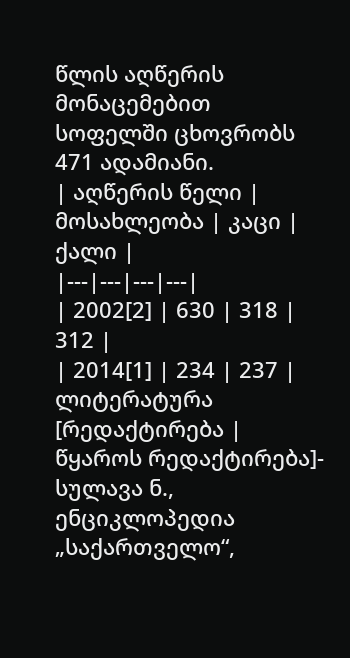წლის აღწერის მონაცემებით სოფელში ცხოვრობს 471 ადამიანი.
| აღწერის წელი | მოსახლეობა | კაცი | ქალი |
|---|---|---|---|
| 2002[2] | 630 | 318 | 312 |
| 2014[1] | 234 | 237 |
ლიტერატურა
[რედაქტირება | წყაროს რედაქტირება]- სულავა ნ., ენციკლოპედია „საქართველო“,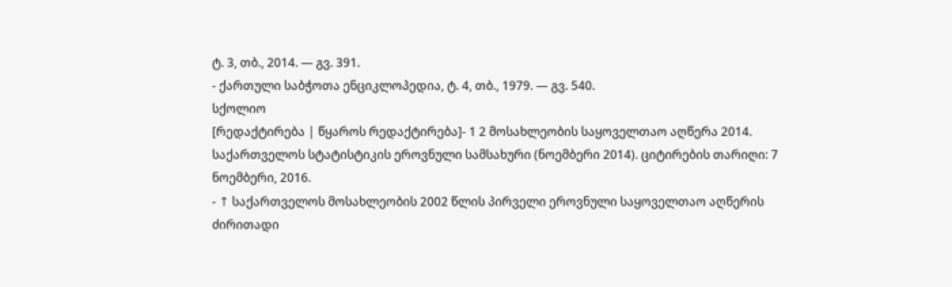ტ. 3, თბ., 2014. — გვ. 391.
- ქართული საბჭოთა ენციკლოპედია, ტ. 4, თბ., 1979. — გვ. 540.
სქოლიო
[რედაქტირება | წყაროს რედაქტირება]- 1 2 მოსახლეობის საყოველთაო აღწერა 2014. საქართველოს სტატისტიკის ეროვნული სამსახური (ნოემბერი 2014). ციტირების თარიღი: 7 ნოემბერი, 2016.
- ↑ საქართველოს მოსახლეობის 2002 წლის პირველი ეროვნული საყოველთაო აღწერის ძირითადი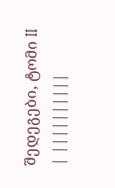შედეგები, ტომი II
| ||||||||||